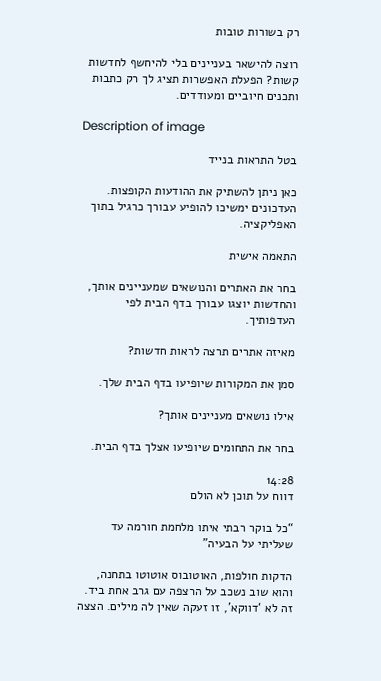רק בשורות טובות

רוצה להישאר בעניינים בלי להיחשף לחדשות קשות? הפעלת האפשרות תציג לך רק כתבות ותכנים חיוביים ומעודדים.

Description of image

בטל התראות בנייד

כאן ניתן להשתיק את ההודעות הקופצות. העדכונים ימשיכו להופיע עבורך כרגיל בתוך האפליקציה.

התאמה אישית

בחר את האתרים והנושאים שמעניינים אותך, והחדשות יוצגו עבורך בדף הבית לפי העדפותיך.

מאיזה אתרים תרצה לראות חדשות?

סמן את המקורות שיופיעו בדף הבית שלך.

אילו נושאים מעניינים אותך?

בחר את התחומים שיופיעו אצלך בדף הבית.

14:28
דווח על תוכן לא הולם

“כל בוקר רבתי איתו מלחמת חורמה עד שעליתי על הבעיה”

הדקות חולפות, האוטובוס אוטוטו בתחנה, והוא שוב נשכב על הרצפה עם גרב אחת ביד. זה לא ‘דווקא’, זו זעקה שאין לה מילים. הצצה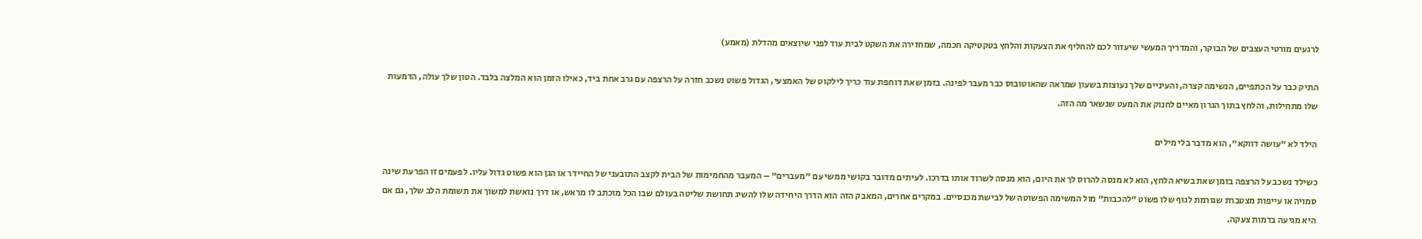לרגעים מורטי העצבים של הבוקר, והמדריך המעשי שיעזור לכם להחליף את הצעקות והלחץ בטקטיקה חכמה, שמחזירה את השקט לבית עוד לפני שיוצאים מהדלת (מאמע)

התיק כבר על הכתפיים, הנשימה קצרה, והעיניים שלך נעוצות בשעון שמראה שהאוטובוס כבר מעבר לפינה. בזמן שאת דוחפת עוד כריך לילקוט של האמצעי, הגדול פשוט נשכב חזרה על הרצפה עם גרב אחת ביד, כאילו הזמן הוא המלצה בלבד. הטון שלך עולה, הדמעות שלו מתחילות, והלחץ בתוך הגרון מאיים לחנוק את המעט שנשאר מה הזה.

הילד לא "עושה דווקא", הוא מדבר בלי מילים

כשילד נשכב על הרצפה בזמן שאת בשיא הלחץ, הוא לא מנסה להרוס לך את היום, הוא מנסה לשרוד אותו בדרכו. לעיתים מדובר בקושי ממשי עם "מעברים" – המעבר מהחמימות של הבית לקצב התובעני של החיידר או הגן הוא פשוט גדול עליו. לפעמים זו הפרעת שינה סמויה או עייפות מצטברת שגורמת לגוף שלו פשוט "להכבות" מול המשימה הפשוטה של לבישת מכנסיים. במקרים אחרים, המאבק הזה הוא הדרך היחידה שלו להשיג תחושת שליטה בעולם שבו הכל מוכתב לו מראש, או דרך נואשת למשוך את תשומת הלב שלך, גם אם היא מגיעה בדמות צעקה.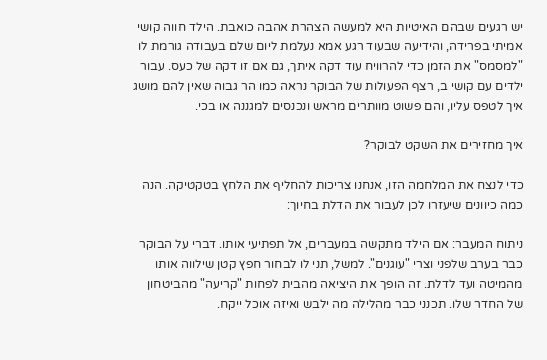יש רגעים שבהם האיטיות היא למעשה הצהרת אהבה כואבת. הילד חווה קושי אמיתי בפרידה, והידיעה שבעוד רגע אמא נעלמת ליום שלם בעבודה גורמת לו "למסמס" את הזמן כדי להרוויח עוד דקה איתך, גם אם זו דקה של כעס. עבור ילדים עם קושי ב, רצף הפעולות של הבוקר נראה כמו הר גבוה שאין להם מושג איך לטפס עליו, והם פשוט מוותרים מראש ונכנסים למגננה או בכי.

איך מחזירים את השקט לבוקר?

כדי לנצח את המלחמה הזו, אנחנו צריכות להחליף את הלחץ בטקטיקה. הנה כמה כיוונים שיעזרו לכן לעבור את הדלת בחיוך:

ניתוח המעבר: אם הילד מתקשה במעברים, אל תפתיעי אותו. דברי על הבוקר כבר בערב שלפני וצרי "עוגנים". למשל, תני לו לבחור חפץ קטן שילווה אותו מהמיטה ועד לדלת. זה הופך את היציאה מהבית לפחות "קריעה" מהביטחון של החדר שלו. תכנני כבר מהלילה מה ילבש ואיזה אוכל ייקח.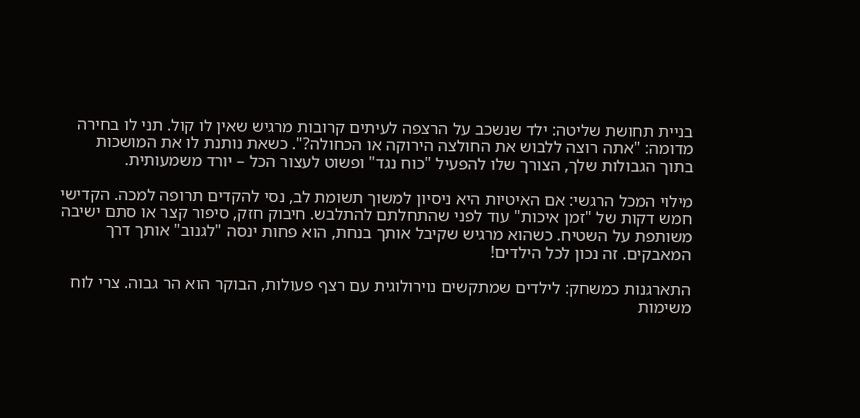בניית תחושת שליטה: ילד שנשכב על הרצפה לעיתים קרובות מרגיש שאין לו קול. תני לו בחירה מדומה: "אתה רוצה ללבוש את החולצה הירוקה או הכחולה?". כשאת נותנת לו את המושכות בתוך הגבולות שלך, הצורך שלו להפעיל "כוח נגד" ופשוט לעצור הכל – יורד משמעותית.

מילוי המכל הרגשי: אם האיטיות היא ניסיון למשוך תשומת לב, נסי להקדים תרופה למכה. הקדישי חמש דקות של "זמן איכות" עוד לפני שהתחלתם להתלבש. חיבוק חזק, סיפור קצר או סתם ישיבה משותפת על השטיח. כשהוא מרגיש שקיבל אותך בנחת, הוא פחות ינסה "לגנוב" אותך דרך המאבקים. זה נכון לכל הילדים!

התארגנות כמשחק: לילדים שמתקשים נוירולוגית עם רצף פעולות, הבוקר הוא הר גבוה. צרי לוח משימות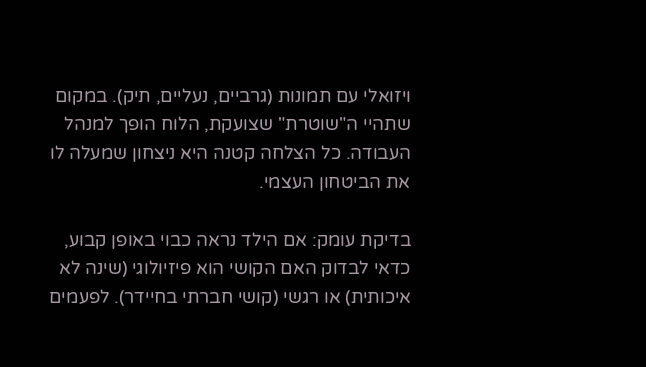ויזואלי עם תמונות (גרביים, נעליים, תיק). במקום שתהיי ה"שוטרת" שצועקת, הלוח הופך למנהל העבודה. כל הצלחה קטנה היא ניצחון שמעלה לו את הביטחון העצמי.

בדיקת עומק: אם הילד נראה כבוי באופן קבוע, כדאי לבדוק האם הקושי הוא פיזיולוגי (שינה לא איכותית) או רגשי (קושי חברתי בחיידר). לפעמים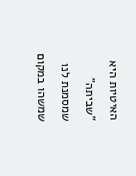האיטיות היא "שביתה" שמסמנת לנו שמשהו במקום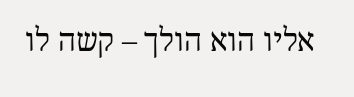אליו הוא הולך – קשה לו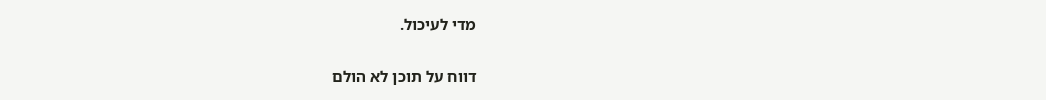מדי לעיכול.

דווח על תוכן לא הולם